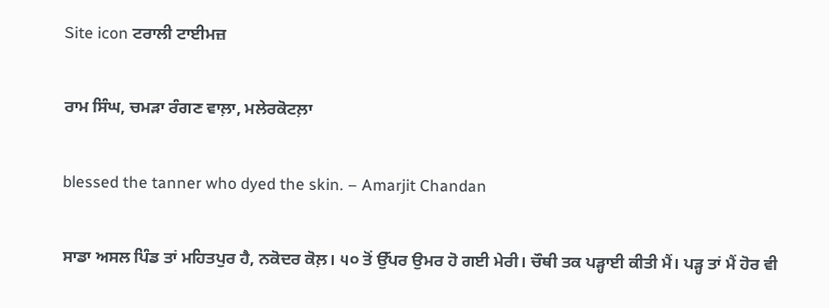Site icon ਟਰਾਲੀ ਟਾਈਮਜ਼

ਰਾਮ ਸਿੰਘ, ਚਮੜਾ ਰੰਗਣ ਵਾਲ਼ਾ, ਮਲੇਰਕੋਟਲ਼ਾ

blessed the tanner who dyed the skin. – Amarjit Chandan

ਸਾਡਾ ਅਸਲ ਪਿੰਡ ਤਾਂ ਮਹਿਤਪੁਰ ਹੈ, ਨਕੋਦਰ ਕੋਲ਼। ੫੦ ਤੋਂ ਉੱਪਰ ਉਮਰ ਹੋ ਗਈ ਮੇਰੀ। ਚੌਥੀ ਤਕ ਪੜ੍ਹਾਈ ਕੀਤੀ ਮੈਂ। ਪੜ੍ਹ ਤਾਂ ਮੈਂ ਹੋਰ ਵੀ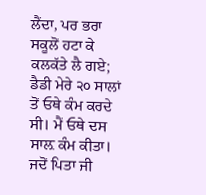ਲੈਂਦਾ, ਪਰ ਭਰਾ ਸਕੂਲੋਂ ਹਟਾ ਕੇ ਕਲਕੱਤੇ ਲੈ ਗਏ; ਡੈਡੀ ਮੇਰੇ ੨੦ ਸਾਲਾਂ ਤੋਂ ਓਥੇ ਕੰਮ ਕਰਦੇ ਸੀ। ਮੈਂ ਓਥੇ ਦਸ ਸਾਲ਼ ਕੰਮ ਕੀਤਾ। ਜਦੋਂ ਪਿਤਾ ਜੀ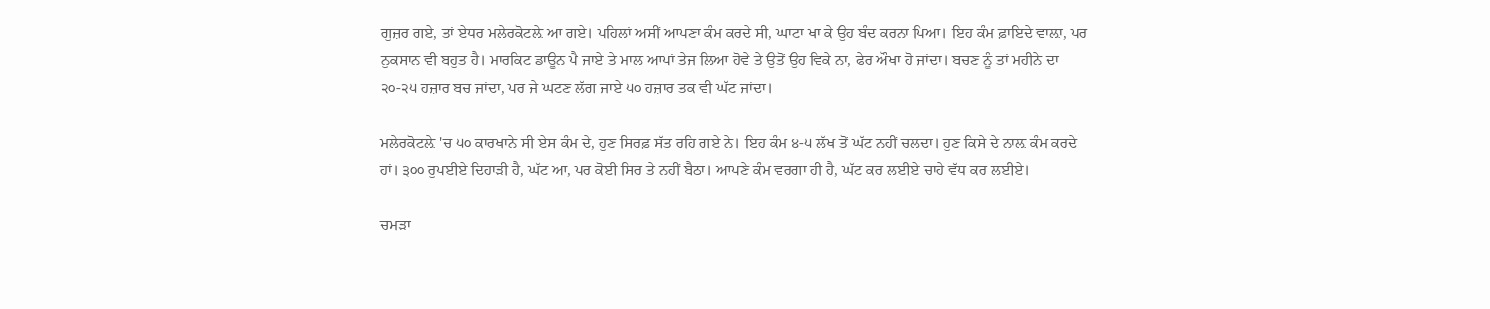ਗੁਜ਼ਰ ਗਏ, ਤਾਂ ਏਧਰ ਮਲੇਰਕੋਟਲ਼ੇ ਆ ਗਏ। ਪਹਿਲਾਂ ਅਸੀਂ ਆਪਣਾ ਕੰਮ ਕਰਦੇ ਸੀ, ਘਾਟਾ ਖਾ ਕੇ ਉਹ ਬੰਦ ਕਰਨਾ ਪਿਆ। ਇਹ ਕੰਮ ਫ਼ਾਇਦੇ ਵਾਲ਼ਾ, ਪਰ ਨੁਕਸਾਨ ਵੀ ਬਹੁਤ ਹੈ। ਮਾਰਕਿਟ ਡਾਊਨ ਪੈ ਜਾਏ ਤੇ ਮਾਲ ਆਪਾਂ ਤੇਜ ਲਿਆ ਹੋਵੇ ਤੇ ਉਤੋਂ ਉਹ ਵਿਕੇ ਨਾ, ਫੇਰ ਔਖਾ ਹੋ ਜਾਂਦਾ। ਬਚਣ ਨੂੰ ਤਾਂ ਮਹੀਨੇ ਦਾ ੨੦-੨੫ ਹਜ਼ਾਰ ਬਚ ਜਾਂਦਾ, ਪਰ ਜੇ ਘਟਣ ਲੱਗ ਜਾਏ ੫੦ ਹਜ਼ਾਰ ਤਕ ਵੀ ਘੱਟ ਜਾਂਦਾ।

ਮਲੇਰਕੋਟਲ਼ੇ 'ਚ ੫੦ ਕਾਰਖਾਨੇ ਸੀ ਏਸ ਕੰਮ ਦੇ, ਹੁਣ ਸਿਰਫ਼ ਸੱਤ ਰਹਿ ਗਏ ਨੇ। ਇਹ ਕੰਮ ੪-੫ ਲੱਖ ਤੋਂ ਘੱਟ ਨਹੀਂ ਚਲਦਾ। ਹੁਣ ਕਿਸੇ ਦੇ ਨਾਲ਼ ਕੰਮ ਕਰਦੇ ਹਾਂ। ੩੦੦ ਰੁਪਈਏ ਦਿਹਾੜੀ ਹੈ, ਘੱਟ ਆ, ਪਰ ਕੋਈ ਸਿਰ ਤੇ ਨਹੀਂ ਬੈਠਾ। ਆਪਣੇ ਕੰਮ ਵਰਗਾ ਹੀ ਹੈ, ਘੱਟ ਕਰ ਲਈਏ ਚਾਹੇ ਵੱਧ ਕਰ ਲਈਏ।

ਚਮੜਾ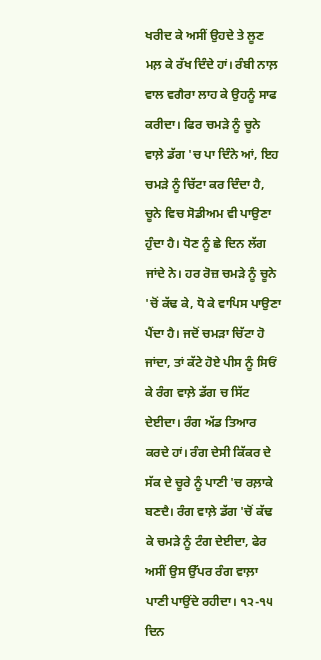ਖਰੀਦ ਕੇ ਅਸੀਂ ਉਹਦੇ ਤੇ ਲੂਣ ਮਲ਼ ਕੇ ਰੱਖ ਦਿੰਦੇ ਹਾਂ। ਰੰਬੀ ਨਾਲ਼ ਵਾਲ ਵਗੈਰਾ ਲਾਹ ਕੇ ਉਹਨੂੰ ਸਾਫ ਕਰੀਦਾ। ਫਿਰ ਚਮੜੇ ਨੂੰ ਚੂਨੇ ਵਾਲ਼ੇ ਡੱਗ 'ਚ ਪਾ ਦਿੰਨੇ ਆਂ, ਇਹ ਚਮੜੇ ਨੂੰ ਚਿੱਟਾ ਕਰ ਦਿੰਦਾ ਹੈ, ਚੂਨੇ ਵਿਚ ਸੋਡੀਅਮ ਵੀ ਪਾਉਣਾ ਹੁੰਦਾ ਹੈ। ਧੋਣ ਨੂੰ ਛੇ ਦਿਨ ਲੱਗ ਜਾਂਦੇ ਨੇ। ਹਰ ਰੋਜ਼ ਚਮੜੇ ਨੂੰ ਚੂਨੇ 'ਚੋਂ ਕੱਢ ਕੇ, ਧੋ ਕੇ ਵਾਪਿਸ ਪਾਉਣਾ ਪੈਂਦਾ ਹੈ। ਜਦੋਂ ਚਮੜਾ ਚਿੱਟਾ ਹੋ ਜਾਂਦਾ, ਤਾਂ ਕੱਟੇ ਹੋਏ ਪੀਸ ਨੂੰ ਸਿਓਂ ਕੇ ਰੰਗ ਵਾਲ਼ੇ ਡੱਗ ਚ ਸਿੱਟ ਦੇਈਦਾ। ਰੰਗ ਅੱਡ ਤਿਆਰ ਕਰਦੇ ਹਾਂ। ਰੰਗ ਦੇਸੀ ਕਿੱਕਰ ਦੇ ਸੱਕ ਦੇ ਚੂਰੇ ਨੂੰ ਪਾਣੀ 'ਚ ਰਲ਼ਾਕੇ ਬਣਦੈ। ਰੰਗ ਵਾਲ਼ੇ ਡੱਗ 'ਚੋਂ ਕੱਢ ਕੇ ਚਮੜੇ ਨੂੰ ਟੰਗ ਦੇਈਦਾ, ਫੇਰ ਅਸੀਂ ਉਸ ਉੱਪਰ ਰੰਗ ਵਾਲ਼ਾ ਪਾਣੀ ਪਾਉਂਦੇ ਰਹੀਦਾ। ੧੨-੧੫ ਦਿਨ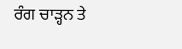ਰੰਗ ਚਾੜ੍ਹਨ ਤੇ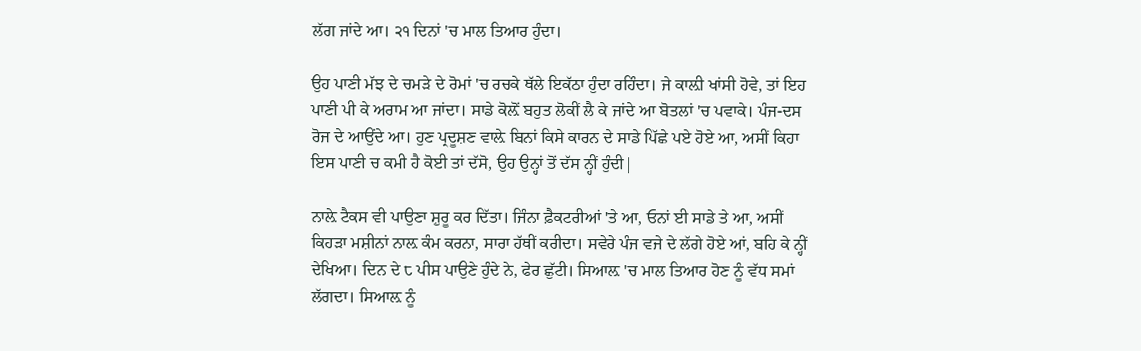ਲੱਗ ਜਾਂਦੇ ਆ। ੨੧ ਦਿਨਾਂ 'ਚ ਮਾਲ ਤਿਆਰ ਹੁੰਦਾ।

ਉਹ ਪਾਣੀ ਮੱਝ ਦੇ ਚਮੜੇ ਦੇ ਰੋਮਾਂ 'ਚ ਰਚਕੇ ਥੱਲੇ ਇਕੱਠਾ ਹੁੰਦਾ ਰਹਿੰਦਾ। ਜੇ ਕਾਲ਼ੀ ਖਾਂਸੀ ਹੋਵੇ, ਤਾਂ ਇਹ ਪਾਣੀ ਪੀ ਕੇ ਅਰਾਮ ਆ ਜਾਂਦਾ। ਸਾਡੇ ਕੋਲ਼ੋਂ ਬਹੁਤ ਲੋਕੀਂ ਲੈ ਕੇ ਜਾਂਦੇ ਆ ਬੋਤਲਾਂ 'ਚ ਪਵਾਕੇ। ਪੰਜ-ਦਸ ਰੋਜ ਦੇ ਆਉਂਦੇ ਆ। ਹੁਣ ਪ੍ਰਦੂਸ਼ਣ ਵਾਲ਼ੇ ਬਿਨਾਂ ਕਿਸੇ ਕਾਰਨ ਦੇ ਸਾਡੇ ਪਿੱਛੇ ਪਏ ਹੋਏ ਆ, ਅਸੀਂ ਕਿਹਾ ਇਸ ਪਾਣੀ ਚ ਕਮੀ ਹੈ ਕੋਈ ਤਾਂ ਦੱਸੋ, ਉਹ ਉਨ੍ਹਾਂ ਤੋਂ ਦੱਸ ਨ੍ਹੀਂ ਹੁੰਦੀ|

ਨਾਲ਼ੇ ਟੈਕਸ ਵੀ ਪਾਉਣਾ ਸ਼ੁਰੂ ਕਰ ਦਿੱਤਾ। ਜਿੰਨਾ ਫ਼ੈਕਟਰੀਆਂ 'ਤੇ ਆ, ਓਨਾਂ ਈ ਸਾਡੇ ਤੇ ਆ, ਅਸੀਂ ਕਿਹੜਾ ਮਸ਼ੀਨਾਂ ਨਾਲ਼ ਕੰਮ ਕਰਨਾ, ਸਾਰਾ ਹੱਥੀਂ ਕਰੀਦਾ। ਸਵੇਰੇ ਪੰਜ ਵਜੇ ਦੇ ਲੱਗੇ ਹੋਏ ਆਂ, ਬਹਿ ਕੇ ਨ੍ਹੀਂ ਦੇਖਿਆ। ਦਿਨ ਦੇ ੮ ਪੀਸ ਪਾਉਣੇ ਹੁੰਦੇ ਨੇ, ਫੇਰ ਛੁੱਟੀ। ਸਿਆਲ਼ 'ਚ ਮਾਲ ਤਿਆਰ ਹੋਣ ਨੂੰ ਵੱਧ ਸਮਾਂ ਲੱਗਦਾ। ਸਿਆਲ਼ ਨੂੰ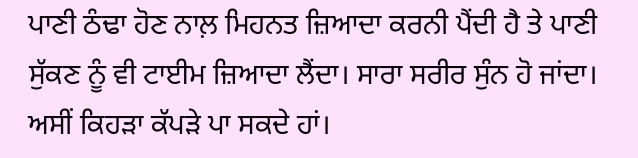ਪਾਣੀ ਠੰਢਾ ਹੋਣ ਨਾਲ਼ ਮਿਹਨਤ ਜ਼ਿਆਦਾ ਕਰਨੀ ਪੈਂਦੀ ਹੈ ਤੇ ਪਾਣੀ ਸੁੱਕਣ ਨੂੰ ਵੀ ਟਾਈਮ ਜ਼ਿਆਦਾ ਲੈਂਦਾ। ਸਾਰਾ ਸਰੀਰ ਸੁੰਨ ਹੋ ਜਾਂਦਾ। ਅਸੀਂ ਕਿਹੜਾ ਕੱਪੜੇ ਪਾ ਸਕਦੇ ਹਾਂ।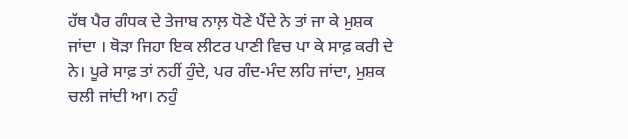ਹੱਥ ਪੈਰ ਗੰਧਕ ਦੇ ਤੇਜਾਬ ਨਾਲ਼ ਧੋਣੇ ਪੈਂਦੇ ਨੇ ਤਾਂ ਜਾ ਕੇ ਮੁਸ਼ਕ ਜਾਂਦਾ । ਥੋੜਾ ਜਿਹਾ ਇਕ ਲੀਟਰ ਪਾਣੀ ਵਿਚ ਪਾ ਕੇ ਸਾਫ਼ ਕਰੀ ਦੇ ਨੇ। ਪੂਰੇ ਸਾਫ਼ ਤਾਂ ਨਹੀਂ ਹੁੰਦੇ, ਪਰ ਗੰਦ-ਮੰਦ ਲਹਿ ਜਾਂਦਾ, ਮੁਸ਼ਕ ਚਲੀ ਜਾਂਦੀ ਆ। ਨਹੁੰ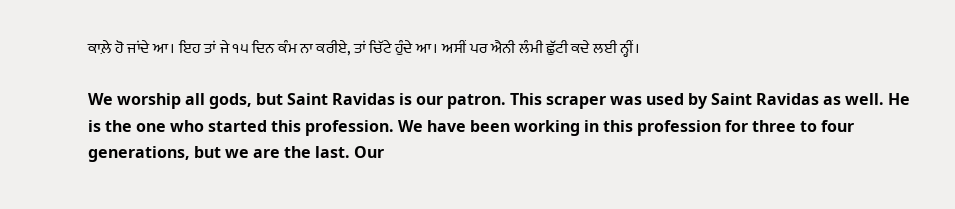ਕਾਲ਼ੇ ਹੋ ਜਾਂਦੇ ਆ। ਇਹ ਤਾਂ ਜੇ ੧੫ ਦਿਨ ਕੰਮ ਨਾ ਕਰੀਏ, ਤਾਂ ਚਿੱਟੇ ਹੁੰਦੇ ਆ। ਅਸੀਂ ਪਰ ਐਨੀ ਲੰਮੀ ਛੁੱਟੀ ਕਦੇ ਲਈ ਨ੍ਹੀਂ।

We worship all gods, but Saint Ravidas is our patron. This scraper was used by Saint Ravidas as well. He is the one who started this profession. We have been working in this profession for three to four generations, but we are the last. Our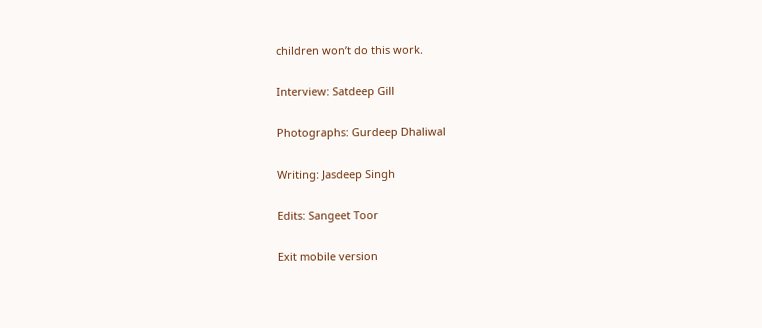children won’t do this work.

Interview: Satdeep Gill

Photographs: Gurdeep Dhaliwal

Writing: Jasdeep Singh

Edits: Sangeet Toor

Exit mobile version